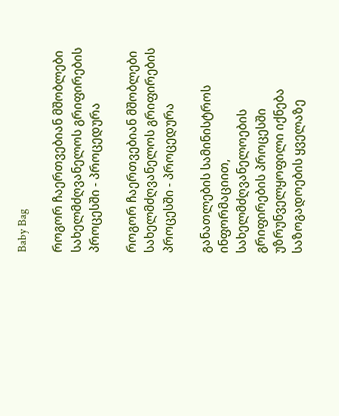Baby Bag

როგორ ჩაერთვებიან მშობლები სახელმძღვანელოს გრიფირების პროცესში - პროცედურა

როგორ ჩაერთვებიან მშობლები სახელმძღვანელოს გრიფირების პროცესში - პროცედურა

განათლების სამინისტროს ინფორმაციით, სახელმძღვანელოების გრიფირების პროცესში უზრუნველყოფილი იქნება საზოგადოების ყველაზე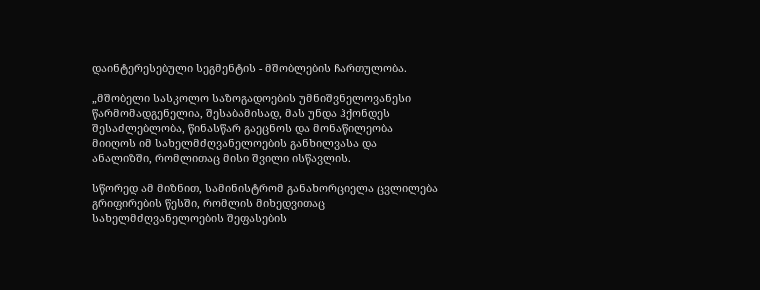დაინტერესებული სეგმენტის - მშობლების ჩართულობა.

„მშობელი სასკოლო საზოგადოების უმნიშვნელოვანესი წარმომადგენელია, შესაბამისად, მას უნდა ჰქონდეს შესაძლებლობა, წინასწარ გაეცნოს და მონაწილეობა მიიღოს იმ სახელმძღვანელოების განხილვასა და ანალიზში, რომლითაც მისი შვილი ისწავლის.

სწორედ ამ მიზნით, სამინისტრომ განახორციელა ცვლილება გრიფირების წესში, რომლის მიხედვითაც სახელმძღვანელოების შეფასების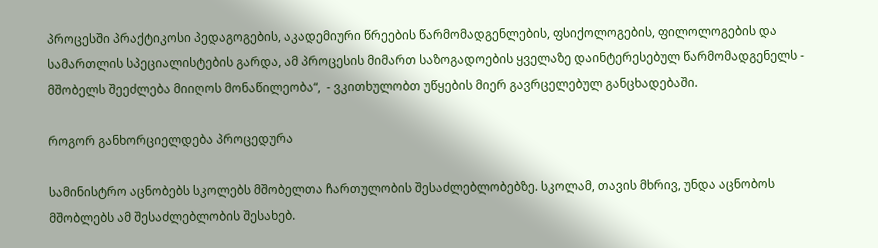პროცესში პრაქტიკოსი პედაგოგების, აკადემიური წრეების წარმომადგენლების, ფსიქოლოგების, ფილოლოგების და სამართლის სპეციალისტების გარდა, ამ პროცესის მიმართ საზოგადოების ყველაზე დაინტერესებულ წარმომადგენელს - მშობელს შეეძლება მიიღოს მონაწილეობა“,  - ვკითხულობთ უწყების მიერ გავრცელებულ განცხადებაში.

როგორ განხორციელდება პროცედურა

სამინისტრო აცნობებს სკოლებს მშობელთა ჩართულობის შესაძლებლობებზე. სკოლამ, თავის მხრივ, უნდა აცნობოს მშობლებს ამ შესაძლებლობის შესახებ.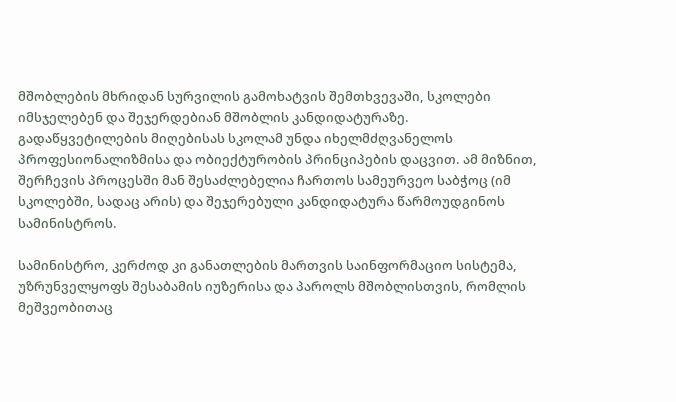მშობლების მხრიდან სურვილის გამოხატვის შემთხვევაში, სკოლები იმსჯელებენ და შეჯერდებიან მშობლის კანდიდატურაზე. გადაწყვეტილების მიღებისას სკოლამ უნდა იხელმძღვანელოს პროფესიონალიზმისა და ობიექტურობის პრინციპების დაცვით. ამ მიზნით, შერჩევის პროცესში მან შესაძლებელია ჩართოს სამეურვეო საბჭოც (იმ სკოლებში, სადაც არის) და შეჯერებული კანდიდატურა წარმოუდგინოს სამინისტროს.

სამინისტრო, კერძოდ კი განათლების მართვის საინფორმაციო სისტემა, უზრუნველყოფს შესაბამის იუზერისა და პაროლს მშობლისთვის, რომლის მეშვეობითაც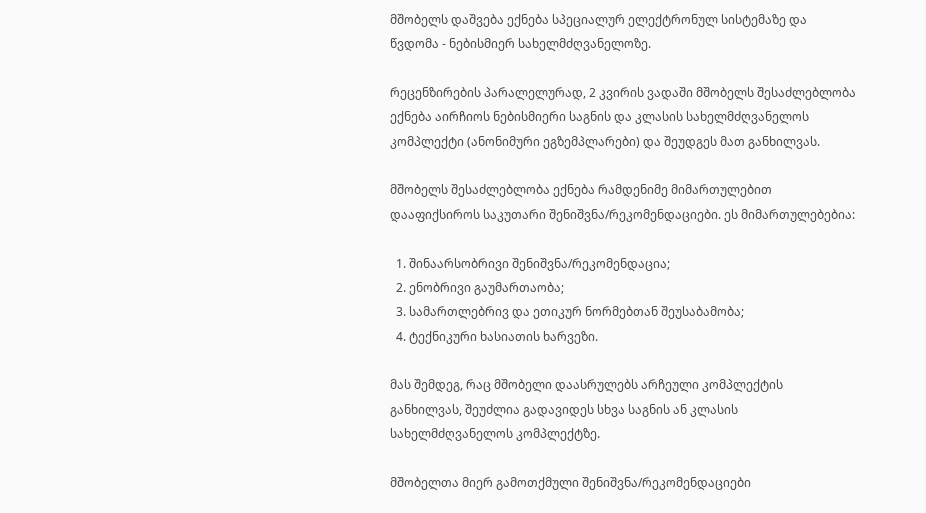მშობელს დაშვება ექნება სპეციალურ ელექტრონულ სისტემაზე და წვდომა - ნებისმიერ სახელმძღვანელოზე.

რეცენზირების პარალელურად, 2 კვირის ვადაში მშობელს შესაძლებლობა ექნება აირჩიოს ნებისმიერი საგნის და კლასის სახელმძღვანელოს კომპლექტი (ანონიმური ეგზემპლარები) და შეუდგეს მათ განხილვას.

მშობელს შესაძლებლობა ექნება რამდენიმე მიმართულებით დააფიქსიროს საკუთარი შენიშვნა/რეკომენდაციები. ეს მიმართულებებია:

  1. შინაარსობრივი შენიშვნა/რეკომენდაცია;
  2. ენობრივი გაუმართაობა;
  3. სამართლებრივ და ეთიკურ ნორმებთან შეუსაბამობა;
  4. ტექნიკური ხასიათის ხარვეზი.

მას შემდეგ, რაც მშობელი დაასრულებს არჩეული კომპლექტის განხილვას, შეუძლია გადავიდეს სხვა საგნის ან კლასის სახელმძღვანელოს კომპლექტზე.

მშობელთა მიერ გამოთქმული შენიშვნა/რეკომენდაციები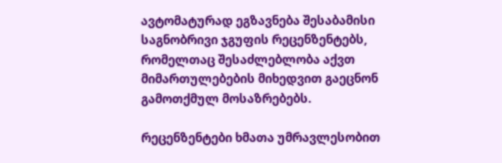ავტომატურად ეგზავნება შესაბამისი საგნობრივი ჯგუფის რეცენზენტებს, რომელთაც შესაძლებლობა აქვთ მიმართულებების მიხედვით გაეცნონ გამოთქმულ მოსაზრებებს.

რეცენზენტები ხმათა უმრავლესობით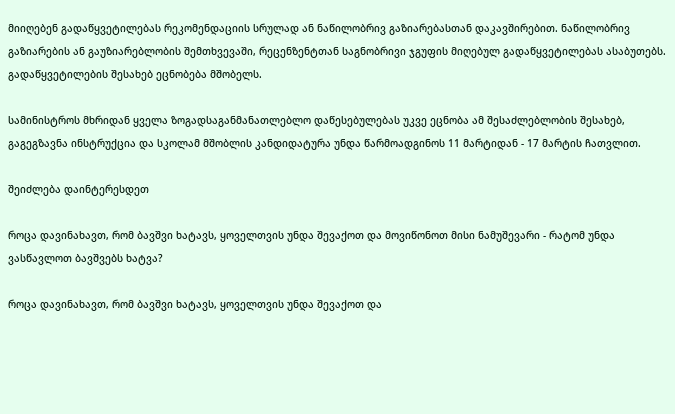მიიღებენ გადაწყვეტილებას რეკომენდაციის სრულად ან ნაწილობრივ გაზიარებასთან დაკავშირებით. ნაწილობრივ გაზიარების ან გაუზიარებლობის შემთხვევაში, რეცენზენტთან საგნობრივი ჯგუფის მიღებულ გადაწყვეტილებას ასაბუთებს. გადაწყვეტილების შესახებ ეცნობება მშობელს.

სამინისტროს მხრიდან ყველა ზოგადსაგანმანათლებლო დაწესებულებას უკვე ეცნობა ამ შესაძლებლობის შესახებ, გაგეგზავნა ინსტრუქცია და სკოლამ მშობლის კანდიდატურა უნდა წარმოადგინოს 11 მარტიდან - 17 მარტის ჩათვლით.

შეიძლება დაინტერესდეთ

როცა დავინახავთ, რომ ბავშვი ხატავს, ყოველთვის უნდა შევაქოთ და მოვიწონოთ მისი ნამუშევარი - რატომ უნდა ვასწავლოთ ბავშვებს ხატვა?

როცა დავინახავთ, რომ ბავშვი ხატავს, ყოველთვის უნდა შევაქოთ და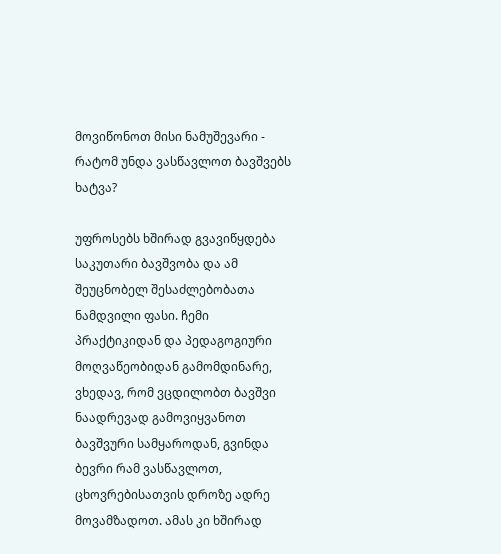მოვიწონოთ მისი ნამუშევარი - რატომ უნდა ვასწავლოთ ბავშვებს ხატვა?

უფროსებს ხშირად გვავიწყდება საკუთარი ბავშვობა და ამ შეუცნობელ შესაძლებობათა ნამდვილი ფასი. ჩემი პრაქტიკიდან და პედაგოგიური მოღვაწეობიდან გამომდინარე, ვხედავ, რომ ვცდილობთ ბავშვი ნაადრევად გამოვიყვანოთ ბავშვური სამყაროდან, გვინდა ბევრი რამ ვასწავლოთ, ცხოვრებისათვის დროზე ადრე მოვამზადოთ. ამას კი ხშირად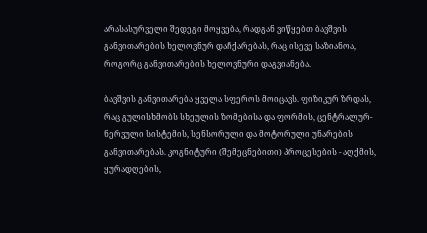არასასურველი შედეგი მოყვება, რადგან ვიწყებთ ბავშვის განვითარების ხელოვნურ დაჩქარებას, რაც ისევე საზიანოა, როგორც განვითარების ხელოვნური დაგვიანება.

ბავშვის განვითარება ყველა სფეროს მოიცავს. ფიზიკურ ზრდას, რაც გულისხმობს სხეულის ზომებისა და ფორმის, ცენტრალურ-ნერვული სისტემის, სენსორული და მოტორული უნარების განვითარებას. კოგნიტური (შემეცნებითი) პროცესების - აღქმის, ყურადღების,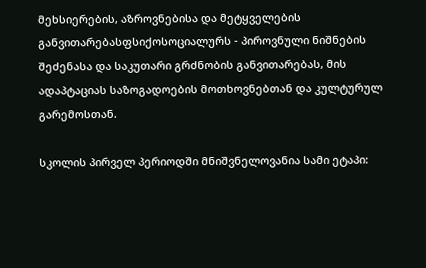მეხსიერების, აზროვნებისა და მეტყველების განვითარებასფსიქოსოციალურს - პიროვნული ნიშნების შეძენასა და საკუთარი გრძნობის განვითარებას, მის ადაპტაციას საზოგადოების მოთხოვნებთან და კულტურულ გარემოსთან.

სკოლის პირველ პერიოდში მნიშვნელოვანია სამი ეტაპი: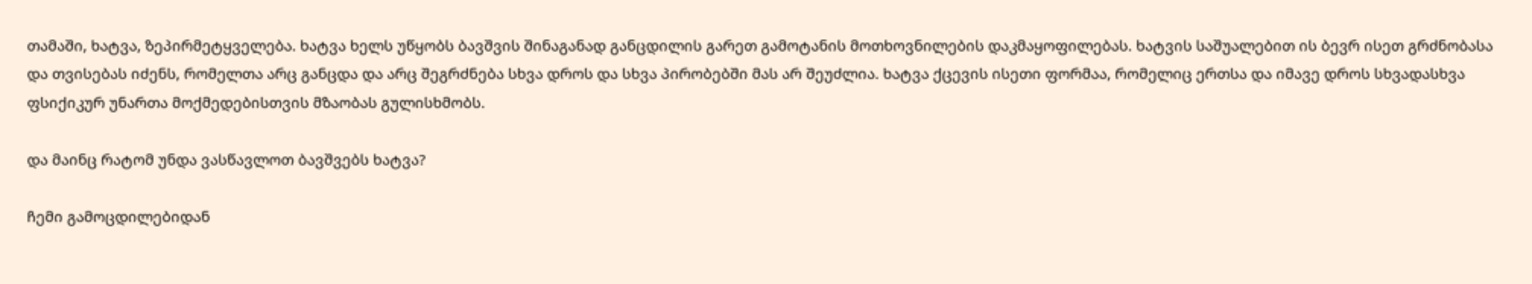თამაში, ხატვა, ზეპირმეტყველება. ხატვა ხელს უწყობს ბავშვის შინაგანად განცდილის გარეთ გამოტანის მოთხოვნილების დაკმაყოფილებას. ხატვის საშუალებით ის ბევრ ისეთ გრძნობასა და თვისებას იძენს, რომელთა არც განცდა და არც შეგრძნება სხვა დროს და სხვა პირობებში მას არ შეუძლია. ხატვა ქცევის ისეთი ფორმაა, რომელიც ერთსა და იმავე დროს სხვადასხვა ფსიქიკურ უნართა მოქმედებისთვის მზაობას გულისხმობს.

და მაინც რატომ უნდა ვასწავლოთ ბავშვებს ხატვა?

ჩემი გამოცდილებიდან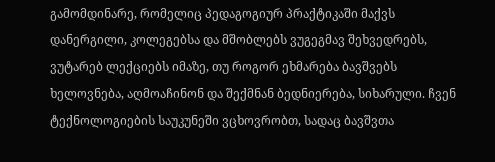გამომდინარე, რომელიც პედაგოგიურ პრაქტიკაში მაქვს დანერგილი, კოლეგებსა და მშობლებს ვუგეგმავ შეხვედრებს, ვუტარებ ლექციებს იმაზე, თუ როგორ ეხმარება ბავშვებს ხელოვნება, აღმოაჩინონ და შექმნან ბედნიერება, სიხარული. ჩვენ ტექნოლოგიების საუკუნეში ვცხოვრობთ, სადაც ბავშვთა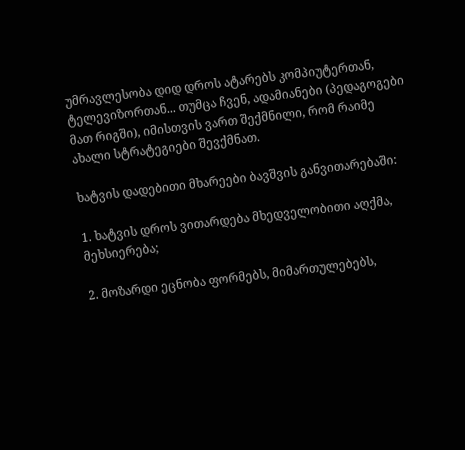უმრავლესობა დიდ დროს ატარებს კომპიუტერთან, ტელევიზორთან... თუმცა ჩვენ, ადამიანები (პედაგოგები მათ რიგში), იმისთვის ვართ შექმნილი, რომ რაიმე ახალი სტრატეგიები შევქმნათ.

ხატვის დადებითი მხარეები ბავშვის განვითარებაში:

1. ხატვის დროს ვითარდება მხედველობითი აღქმა, მეხსიერება;

2. მოზარდი ეცნობა ფორმებს, მიმართულებებს,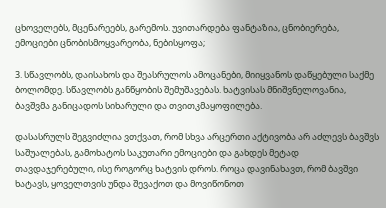ცხოველებს, მცენარეებს, გარემოს. უვითარდება ფანტაზია, ცნობიერება, ემოციები ცნობისმოყვარეობა, ნებისყოფა;

3. სწავლობს, დაისახოს და შეასრულოს ამოცანები, მიიყვანოს დაწყებული საქმე ბოლომდე. სწავლობს განწყობის შემუშავებას. ხატვისას მნიშვნელოვანია,  ბავშვმა განიცადოს სიხარული და თვითკმაყოფილება.

დასასრულს შეგვიძლია ვთქვათ, რომ სხვა არცერთი აქტივობა არ აძლევს ბავშვს საშუალებას, გამოხატოს საკუთარი ემოციები და გახდეს მეტად თავდაჯერებული, ისე როგორც ხატვის დროს. როცა დავინახავთ, რომ ბავშვი ხატავს, ყოველთვის უნდა შევაქოთ და მოვიწონოთ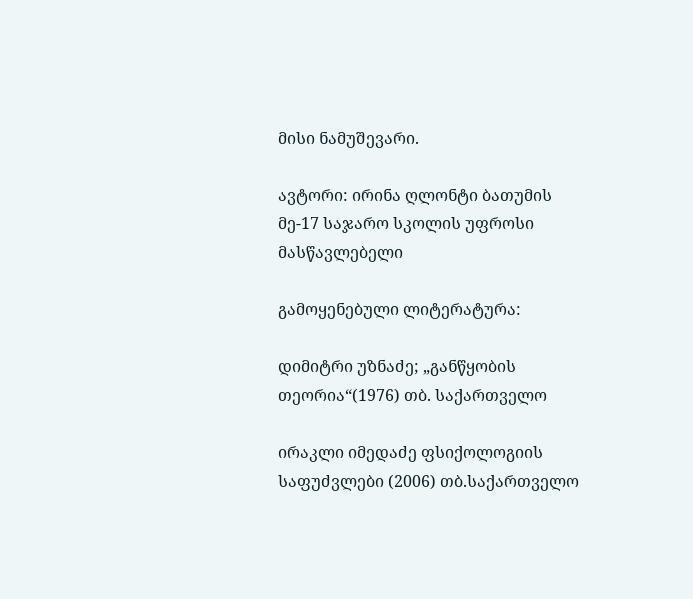მისი ნამუშევარი.

ავტორი: ირინა ღლონტი ბათუმის მე-17 საჯარო სკოლის უფროსი მასწავლებელი

გამოყენებული ლიტერატურა:

დიმიტრი უზნაძე; „განწყობის თეორია“(1976) თბ. საქართველო

ირაკლი იმედაძე ფსიქოლოგიის საფუძვლები (2006) თბ.საქართველო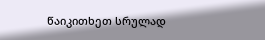წაიკითხეთ სრულად